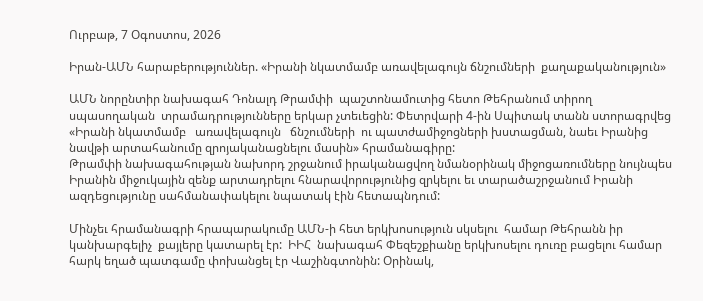Ուրբաթ, 7 Օգոստոս, 2026

Իրան-ԱՄՆ հարաբերություններ. «Իրանի նկատմամբ առավելագույն ճնշումների  քաղաքականություն»

ԱՄՆ նորընտիր նախագահ Դոնալդ Թրամփի  պաշտոնամուտից հետո Թեհրանում տիրող սպասողական  տրամադրությունները երկար չտեւեցին: Փետրվարի 4-ին Սպիտակ տանն ստորագրվեց «Իրանի նկատմամբ   առավելագույն   ճնշումների  ու պատժամիջոցների խստացման, նաեւ Իրանից նավթի արտահանումը զրոյականացնելու մասին» հրամանագիրը:
Թրամփի նախագահության նախորդ շրջանում իրականացվող նմանօրինակ միջոցառումները նույնպես Իրանին միջուկային զենք արտադրելու հնարավորությունից զրկելու եւ տարածաշրջանում Իրանի ազդեցությունը սահմանափակելու նպատակ էին հետապնդում:

Մինչեւ հրամանագրի հրապարակումը ԱՄՆ-ի հետ երկխոսություն սկսելու  համար Թեհրանն իր կանխարգելիչ  քայլերը կատարել էր:  ԻԻՀ  նախագահ Փեզեշքիանը երկխոսելու դուռը բացելու համար հարկ եղած պատգամը փոխանցել էր Վաշինգտոնին: Օրինակ,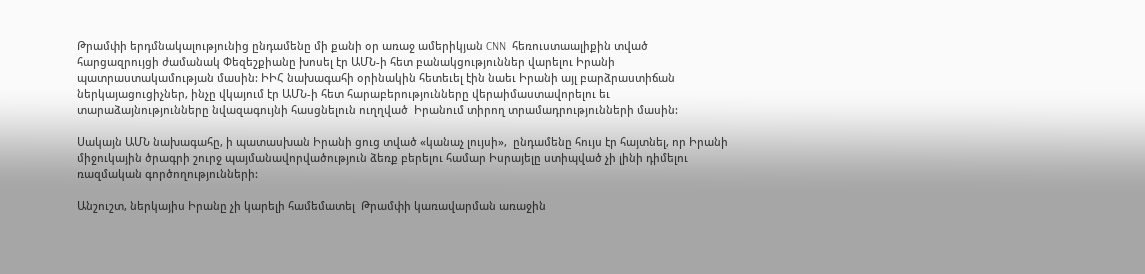Թրամփի երդմնակալությունից ընդամենը մի քանի օր առաջ ամերիկյան CNN  հեռուստաալիքին տված հարցազրույցի ժամանակ Փեզեշքիանը խոսել էր ԱՄՆ-ի հետ բանակցություններ վարելու Իրանի պատրաստակամության մասին: ԻԻՀ նախագահի օրինակին հետեւել էին նաեւ Իրանի այլ բարձրաստիճան ներկայացուցիչներ, ինչը վկայում էր ԱՄՆ-ի հետ հարաբերությունները վերաիմաստավորելու եւ տարաձայնությունները նվազագույնի հասցնելուն ուղղված  Իրանում տիրող տրամադրությունների մասին:

Սակայն ԱՄՆ նախագահը, ի պատասխան Իրանի ցուց տված «կանաչ լույսի»,  ընդամենը հույս էր հայտնել, որ Իրանի միջուկային ծրագրի շուրջ պայմանավորվածություն ձեռք բերելու համար Իսրայելը ստիպված չի լինի դիմելու ռազմական գործողությունների:

Անշուշտ, ներկայիս Իրանը չի կարելի համեմատել  Թրամփի կառավարման առաջին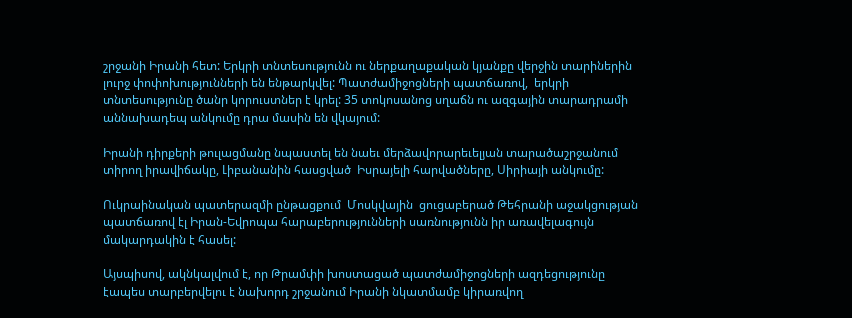շրջանի Իրանի հետ: Երկրի տնտեսությունն ու ներքաղաքական կյանքը վերջին տարիներին լուրջ փոփոխությունների են ենթարկվել: Պատժամիջոցների պատճառով,  երկրի տնտեսությունը ծանր կորուստներ է կրել: 35 տոկոսանոց սղաճն ու ազգային տարադրամի աննախադեպ անկումը դրա մասին են վկայում:

Իրանի դիրքերի թուլացմանը նպաստել են նաեւ մերձավորարեւելյան տարածաշրջանում տիրող իրավիճակը, Լիբանանին հասցված  Իսրայելի հարվածները, Սիրիայի անկումը:

Ուկրաինական պատերազմի ընթացքում  Մոսկվային  ցուցաբերած Թեհրանի աջակցության պատճառով էլ Իրան-Եվրոպա հարաբերությունների սառնությունն իր առավելագույն մակարդակին է հասել:

Այսպիսով, ակնկալվում է, որ Թրամփի խոստացած պատժամիջոցների ազդեցությունը էապես տարբերվելու է նախորդ շրջանում Իրանի նկատմամբ կիրառվող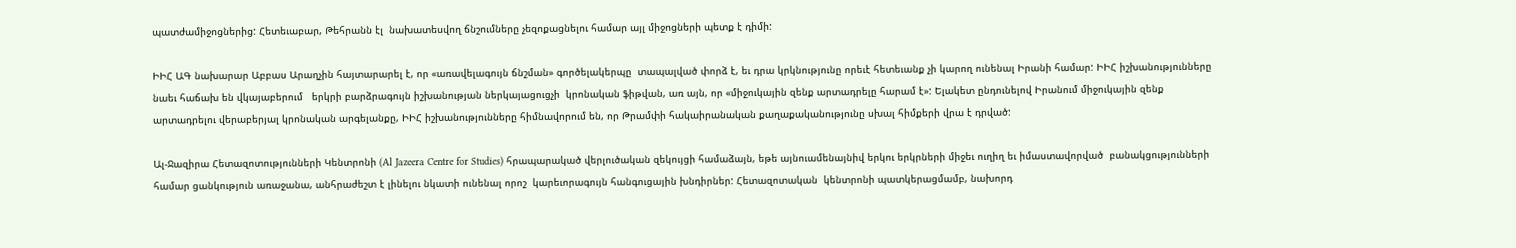պատժամիջոցներից: Հետեւաբար, Թեհրանն էլ  նախատեսվող ճնշումները չեզոքացնելու համար այլ միջոցների պետք է դիմի:

ԻԻՀ ԱԳ նախարար Աբբաս Արաղչին հայտարարել է, որ «առավելագույն ճնշման» գործելակերպը  տապալված փորձ է, եւ դրա կրկնությունը որեւէ հետեւանք չի կարող ունենալ Իրանի համար: ԻԻՀ իշխանությունները նաեւ հաճախ են վկայաբերում   երկրի բարձրագույն իշխանության ներկայացուցչի  կրոնական ֆիթվան, առ այն, որ «միջուկային զենք արտադրելը հարամ է»: Ելակետ ընդունելով Իրանում միջուկային զենք արտադրելու վերաբերյալ կրոնական արգելանքը, ԻԻՀ իշխանությունները հիմնավորում են, որ Թրամփի հակաիրանական քաղաքականությունը սխալ հիմքերի վրա է դրված:

Ալ-Ջազիրա Հետազոտությունների Կենտրոնի (Al Jazeera Centre for Studies) հրապարակած վերլուծական զեկույցի համաձայն, եթե այնուամենայնիվ երկու երկրների միջեւ ուղիղ եւ իմաստավորված  բանակցությունների համար ցանկություն առաջանա, անհրաժեշտ է լինելու նկատի ունենալ որոշ  կարեւորագույն հանգուցային խնդիրներ: Հետազոտական  կենտրոնի պատկերացմամբ, նախորդ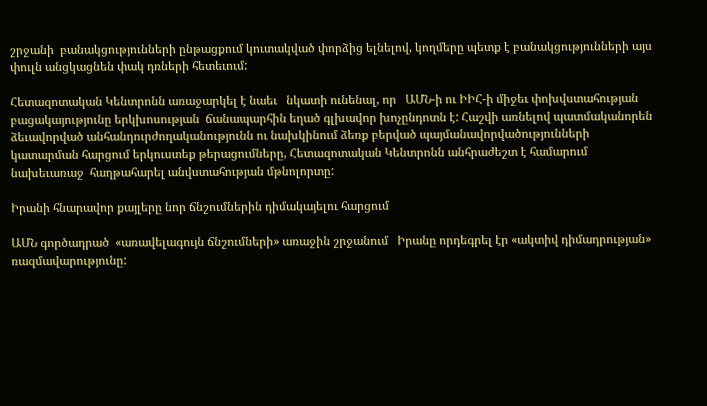շրջանի  բանակցությունների ընթացքում կուտակված փորձից ելնելով, կողմերը պետք է բանակցությունների այս փուլն անցկացնեն փակ դռների հետեւում:

Հետազոտական Կենտրոնն առաջարկել է նաեւ   նկատի ունենալ, որ   ԱՄՆ-ի ու ԻԻՀ-ի միջեւ փոխվստահության բացակայությունը երկխոսության  ճանապարհին եղած գլխավոր խոչընդոտն է: Հաշվի առնելով պատմականորեն ձեւավորված անհանդուրժողականությունն ու նախկինում ձեռք բերված պայմանավորվածությունների կատարման հարցում երկուստեք թերացումները, Հետազոտական Կենտրոնն անհրաժեշտ է համարում նախեւառաջ  հաղթահարել անվստահության մթնոլորտը:

Իրանի հնարավոր քայլերը նոր ճնշումներին դիմակայելու հարցում

ԱՄՆ գործադրած  «առավելագույն ճնշումների» առաջին շրջանում   Իրանը որդեգրել էր «ակտիվ դիմադրության» ռազմավարությունը: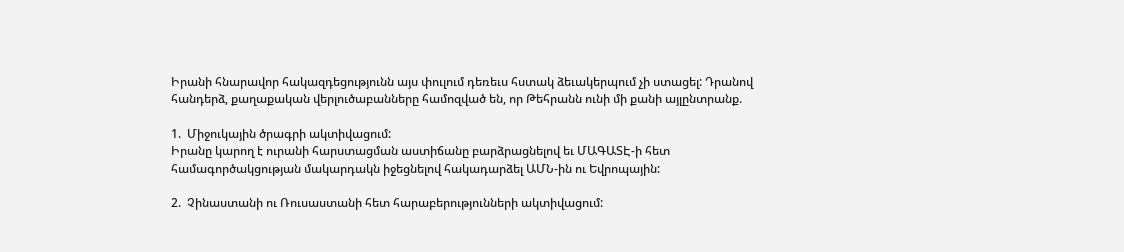Իրանի հնարավոր հակազդեցությունն այս փուլում դեռեւս հստակ ձեւակերպում չի ստացել: Դրանով հանդերձ, քաղաքական վերլուծաբանները համոզված են, որ Թեհրանն ունի մի քանի այլընտրանք.

1.  Միջուկային ծրագրի ակտիվացում:
Իրանը կարող է ուրանի հարստացման աստիճանը բարձրացնելով եւ ՄԱԳԱՏԷ-ի հետ համագործակցության մակարդակն իջեցնելով հակադարձել ԱՄՆ-ին ու Եվրոպային:

2.  Չինաստանի ու Ռուսաստանի հետ հարաբերությունների ակտիվացում: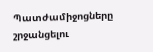Պատժամիջոցները շրջանցելու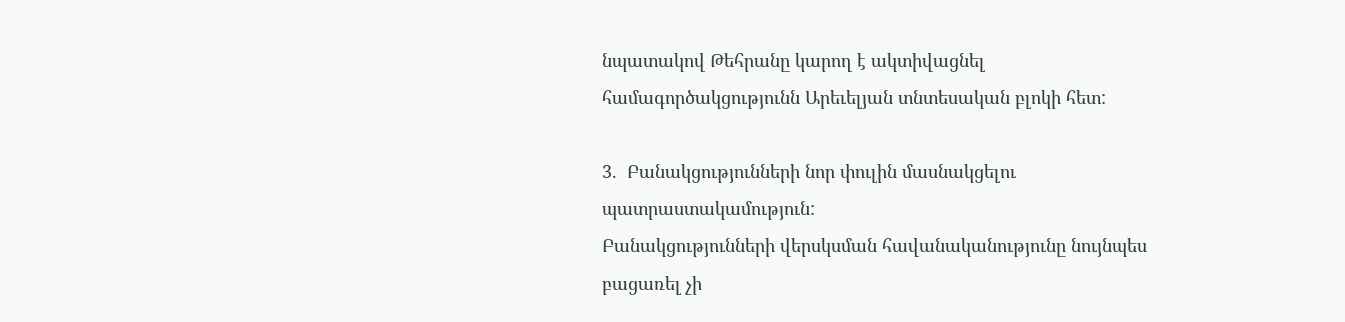նպատակով Թեհրանը կարող է ակտիվացնել համագործակցությունն Արեւելյան տնտեսական բլոկի հետ:

3.  Բանակցությունների նոր փուլին մասնակցելու պատրաստակամություն:
Բանակցությունների վերսկսման հավանականությունը նույնպես բացառել չի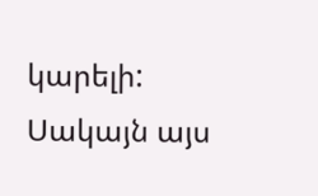կարելի: Սակայն այս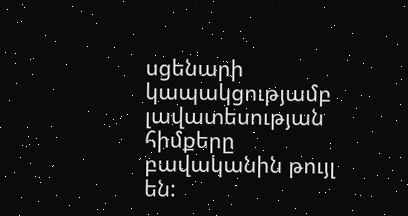սցենարի կապակցությամբ  լավատեսության հիմքերը բավականին թույլ են: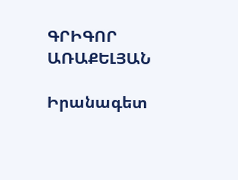ԳՐԻԳՈՐ ԱՌԱՔԵԼՅԱՆ

Իրանագետ